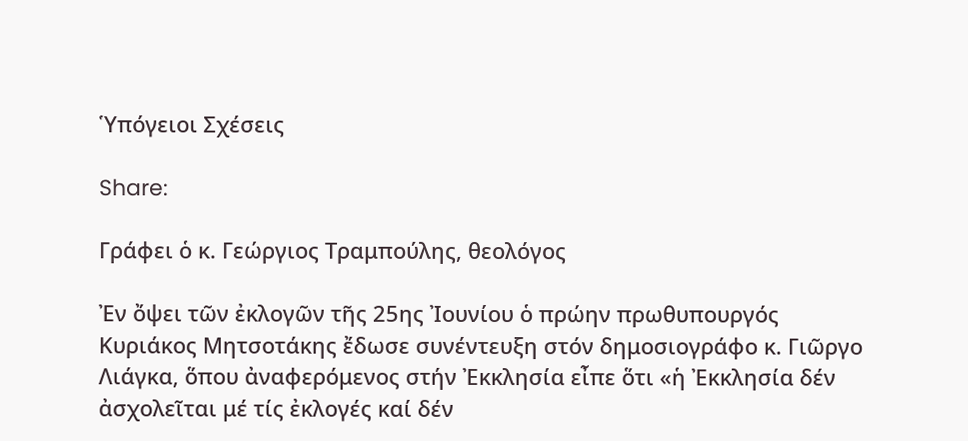Ὑπόγειοι Σχέσεις

Share:

Γράφει ὁ κ. Γεώργιος Τραμπούλης, θεολόγος

Ἐν ὄψει τῶν ἐκλογῶν τῆς 25ης Ἰουνίου ὁ πρώην πρωθυπουργός Κυριάκος Μητσοτάκης ἔδωσε συνέντευξη στόν δημοσιογράφο κ. Γιῶργο Λιάγκα, ὅπου ἀναφερόμενος στήν Ἐκκλησία εἶπε ὅτι «ἡ Ἐκκλησία δέν ἀσχολεῖται μέ τίς ἐκλογές καί δέν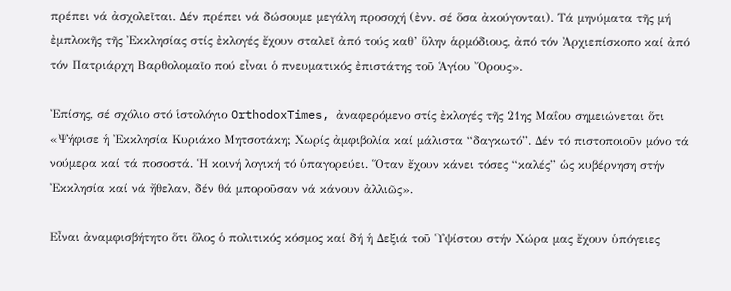πρέπει νά ἀσχολεῖται. Δέν πρέπει νά δώσουμε μεγάλη προσοχή (ἐνν. σέ ὅσα ἀκούγονται). Τά μηνύματα τῆς μή ἐμπλοκῆς τῆς Ἐκκλησίας στίς ἐκλογές ἔχουν σταλεῖ ἀπό τούς καθ’ ὕλην ἁρμόδιους, ἀπό τόν Ἀρχιεπίσκοπο καί ἀπό τόν Πατριάρχη Βαρθολομαῖο πού εἶναι ὁ πνευματικός ἐπιστάτης τοῦ Ἁγίου Ὄρους».

Ἐπίσης, σέ σχόλιο στό ἱστολόγιο OrthodoxTimes, ἀναφερόμενο στίς ἐκλογές τῆς 21ης Μαΐου σημειώνεται ὅτι «Ψήφισε ἡ Ἐκκλησία Κυριάκο Μητσοτάκη; Χωρίς ἀμφιβολία καί μάλιστα “δαγκωτό”. Δέν τό πιστοποιοῦν μόνο τά νούμερα καί τά ποσοστά. Ἡ κοινή λογική τό ὑπαγορεύει. Ὅταν ἔχουν κάνει τόσες “καλές” ὡς κυβέρνηση στήν Ἐκκλησία καί νά ἤθελαν, δέν θά μποροῦσαν νά κάνουν ἀλλιῶς».

Εἶναι ἀναμφισβήτητο ὅτι ὅλος ὁ πολιτικός κόσμος καί δή ἡ Δεξιά τοῦ Ὑψίστου στήν Χώρα μας ἔχουν ὑπόγειες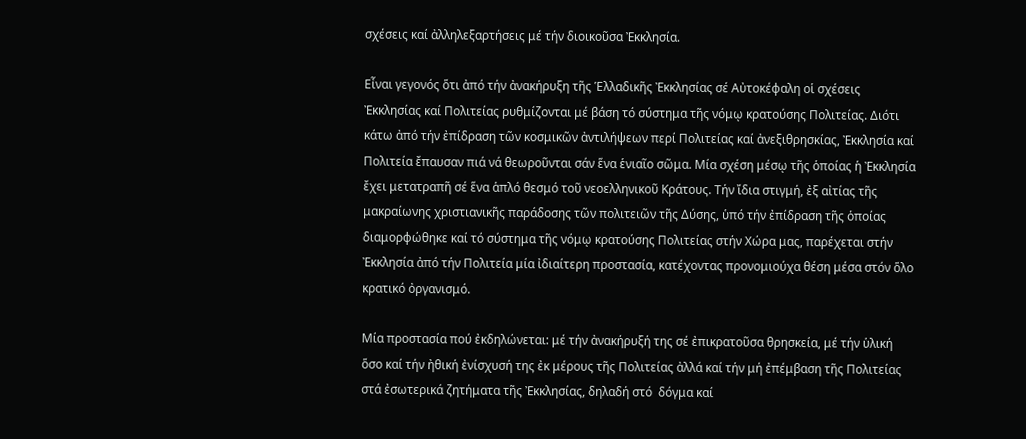σχέσεις καί ἀλληλεξαρτήσεις μέ τήν διοικοῦσα Ἐκκλησία.

Εἶναι γεγονός ὅτι ἀπό τήν ἀνακήρυξη τῆς Ἑλλαδικῆς Ἐκκλησίας σέ Αὐτοκέφαλη οἱ σχέσεις Ἐκκλησίας καί Πολιτείας ρυθμίζονται μέ βάση τό σύστημα τῆς νόμῳ κρατούσης Πολιτείας. Διότι κάτω ἀπό τήν ἐπίδραση τῶν κοσμικῶν ἀντιλήψεων περί Πολιτείας καί ἀνεξιθρησκίας, Ἐκκλησία καί Πολιτεία ἔπαυσαν πιά νά θεωροῦνται σάν ἕνα ἑνιαῖο σῶμα. Μία σχέση μέσῳ τῆς ὁποίας ἡ Ἐκκλησία ἔχει μετατραπῆ σέ ἕνα ἁπλό θεσμό τοῦ νεοελληνικοῦ Κράτους. Τήν ἴδια στιγμή, ἐξ αἰτίας τῆς μακραίωνης χριστιανικῆς παράδοσης τῶν πολιτειῶν τῆς Δύσης, ὑπό τήν ἐπίδραση τῆς ὁποίας διαμορφώθηκε καί τό σύστημα τῆς νόμῳ κρατούσης Πολιτείας στήν Χώρα μας, παρέχεται στήν Ἐκκλησία ἀπό τήν Πολιτεία μία ἰδιαίτερη προστασία, κατέχοντας προνομιούχα θέση μέσα στόν ὅλο κρατικό ὀργανισμό.

Μία προστασία πού ἐκδηλώνεται: μέ τήν ἀνακήρυξή της σέ ἐπικρατοῦσα θρησκεία, μέ τήν ὑλική ὅσο καί τήν ἠθική ἐνίσχυσή της ἐκ μέρους τῆς Πολιτείας ἀλλά καί τήν μή ἐπέμβαση τῆς Πολιτείας στά ἐσωτερικά ζητήματα τῆς Ἐκκλησίας, δηλαδή στό  δόγμα καί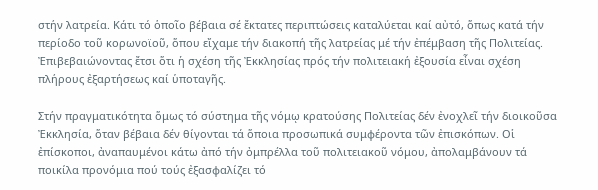στήν λατρεία. Κάτι τό ὁποῖο βέβαια σέ ἔκτατες περιπτώσεις καταλύεται καί αὐτό, ὅπως κατά τήν περίοδο τοῦ κορωνοϊοῦ, ὅπου εἴχαμε τήν διακοπή τῆς λατρείας μέ τήν ἐπέμβαση τῆς Πολιτείας. Ἐπιβεβαιώνοντας ἔτσι ὅτι ἡ σχέση τῆς Ἐκκλησίας πρός τήν πολιτειακή ἐξουσία εἶναι σχέση πλήρους ἐξαρτήσεως καί ὑποταγῆς.

Στήν πραγματικότητα ὅμως τό σύστημα τῆς νόμῳ κρατούσης Πολιτείας δέν ἐνοχλεῖ τήν διοικοῦσα Ἐκκλησία, ὅταν βέβαια δέν θίγονται τά ὅποια προσωπικά συμφέροντα τῶν ἐπισκόπων. Οἱ ἐπίσκοποι, ἀναπαυμένοι κάτω ἀπό τήν ὀμπρέλλα τοῦ πολιτειακοῦ νόμου, ἀπολαμβάνουν τά ποικίλα προνόμια πού τούς ἐξασφαλίζει τό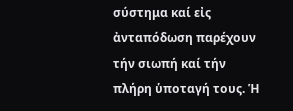σύστημα καί εἰς ἀνταπόδωση παρέχουν τήν σιωπή καί τήν πλήρη ὑποταγή τους. Ἡ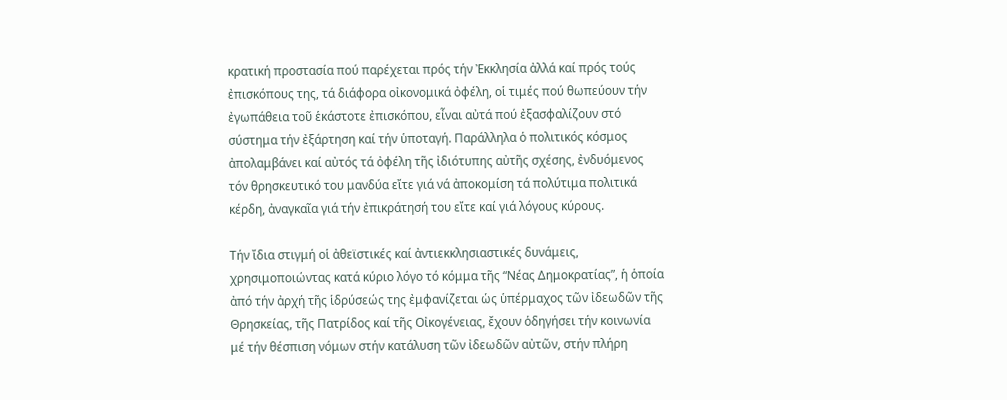κρατική προστασία πού παρέχεται πρός τήν Ἐκκλησία ἀλλά καί πρός τούς ἐπισκόπους της, τά διάφορα οἰκονομικά ὀφέλη, οἱ τιμές πού θωπεύουν τήν ἐγωπάθεια τοῦ ἑκάστοτε ἐπισκόπου, εἶναι αὐτά πού ἐξασφαλίζουν στό σύστημα τήν ἐξάρτηση καί τήν ὑποταγή. Παράλληλα ὁ πολιτικός κόσμος ἀπολαμβάνει καί αὐτός τά ὀφέλη τῆς ἰδιότυπης αὐτῆς σχέσης, ἐνδυόμενος τόν θρησκευτικό του μανδύα εἴτε γιά νά ἀποκομίση τά πολύτιμα πολιτικά κέρδη, ἀναγκαῖα γιά τήν ἐπικράτησή του εἴτε καί γιά λόγους κύρους.

Τήν ἴδια στιγμή οἱ ἀθεϊστικές καί ἀντιεκκλησιαστικές δυνάμεις, χρησιμοποιώντας κατά κύριο λόγο τό κόμμα τῆς “Νέας Δημοκρατίας”, ἡ ὁποία ἀπό τήν ἀρχή τῆς ἱδρύσεώς της ἐμφανίζεται ὡς ὑπέρμαχος τῶν ἰδεωδῶν τῆς Θρησκείας, τῆς Πατρίδος καί τῆς Οἰκογένειας, ἔχουν ὁδηγήσει τήν κοινωνία μέ τήν θέσπιση νόμων στήν κατάλυση τῶν ἰδεωδῶν αὐτῶν, στήν πλήρη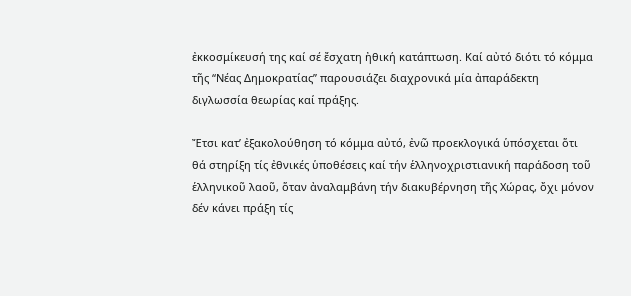ἐκκοσμίκευσή της καί σέ ἔσχατη ἠθική κατάπτωση. Καί αὐτό διότι τό κόμμα τῆς “Νέας Δημοκρατίας” παρουσιάζει διαχρονικά μία ἀπαράδεκτη διγλωσσία θεωρίας καί πράξης.

Ἔτσι κατ’ ἐξακολούθηση τό κόμμα αὐτό, ἐνῶ προεκλογικά ὑπόσχεται ὅτι θά στηρίξη τίς ἐθνικές ὑποθέσεις καί τήν ἑλληνοχριστιανική παράδοση τοῦ ἑλληνικοῦ λαοῦ, ὅταν ἀναλαμβάνη τήν διακυβέρνηση τῆς Χώρας, ὄχι μόνον δέν κάνει πράξη τίς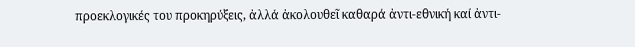προεκλογικές του προκηρύξεις, ἀλλά ἀκολουθεῖ καθαρά ἀντι-εθνική καί ἀντι-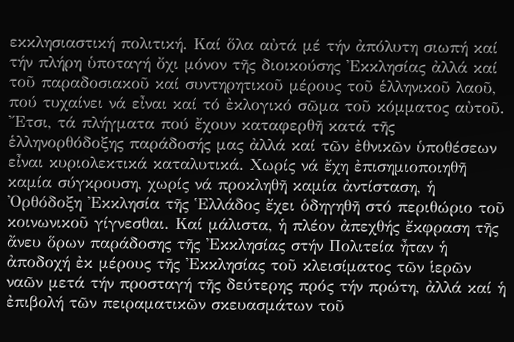εκκλησιαστική πολιτική. Καί ὅλα αὐτά μέ τήν ἀπόλυτη σιωπή καί τήν πλήρη ὑποταγή ὄχι μόνον τῆς διοικούσης Ἐκκλησίας ἀλλά καί τοῦ παραδοσιακοῦ καί συντηρητικοῦ μέρους τοῦ ἑλληνικοῦ λαοῦ, πού τυχαίνει νά εἶναι καί τό ἐκλογικό σῶμα τοῦ κόμματος αὐτοῦ. Ἔτσι, τά πλήγματα πού ἔχουν καταφερθῆ κατά τῆς ἑλληνορθόδοξης παράδοσής μας ἀλλά καί τῶν ἐθνικῶν ὑποθέσεων εἶναι κυριολεκτικά καταλυτικά. Χωρίς νά ἔχη ἐπισημιοποιηθῆ καμία σύγκρουση, χωρίς νά προκληθῆ καμία ἀντίσταση, ἡ Ὀρθόδοξη Ἐκκλησία τῆς Ἑλλάδος ἔχει ὁδηγηθῆ στό περιθώριο τοῦ κοινωνικοῦ γίγνεσθαι. Καί μάλιστα, ἡ πλέον ἀπεχθής ἔκφραση τῆς ἄνευ ὅρων παράδοσης τῆς Ἐκκλησίας στήν Πολιτεία ἦταν ἡ ἀποδοχή ἐκ μέρους τῆς Ἐκκλησίας τοῦ κλεισίματος τῶν ἱερῶν ναῶν μετά τήν προσταγή τῆς δεύτερης πρός τήν πρώτη, ἀλλά καί ἡ ἐπιβολή τῶν πειραματικῶν σκευασμάτων τοῦ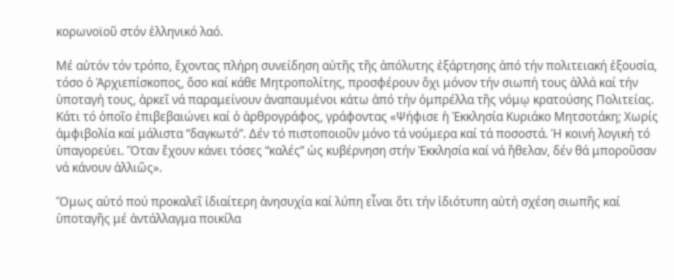κορωνοϊοῦ στόν ἑλληνικό λαό.

Μέ αὐτόν τόν τρόπο, ἔχοντας πλήρη συνείδηση αὐτῆς τῆς ἀπόλυτης ἐξάρτησης ἀπό τήν πολιτειακή ἐξουσία, τόσο ὁ Ἀρχιεπίσκοπος, ὅσο καί κάθε Μητροπολίτης, προσφέρουν ὄχι μόνον τήν σιωπή τους ἀλλά καί τήν ὑποταγή τους, ἀρκεῖ νά παραμείνουν ἀναπαυμένοι κάτω ἀπό τήν ὀμπρέλλα τῆς νόμῳ κρατούσης Πολιτείας. Κάτι τό ὁποῖο ἐπιβεβαιώνει καί ὁ ἀρθρογράφος, γράφοντας «Ψήφισε ἡ Ἐκκλησία Κυριάκο Μητσοτάκη; Χωρίς ἀμφιβολία καί μάλιστα “δαγκωτό”. Δέν τό πιστοποιοῦν μόνο τά νούμερα καί τά ποσοστά. Ἡ κοινή λογική τό ὑπαγορεύει. Ὅταν ἔχουν κάνει τόσες “καλές” ὡς κυβέρνηση στήν Ἐκκλησία καί νά ἤθελαν, δέν θά μποροῦσαν νά κάνουν ἀλλιῶς».

Ὅμως αὐτό πού προκαλεῖ ἰδιαίτερη ἀνησυχία καί λύπη εἶναι ὅτι τήν ἰδιότυπη αὐτή σχέση σιωπῆς καί ὑποταγῆς μέ ἀντάλλαγμα ποικίλα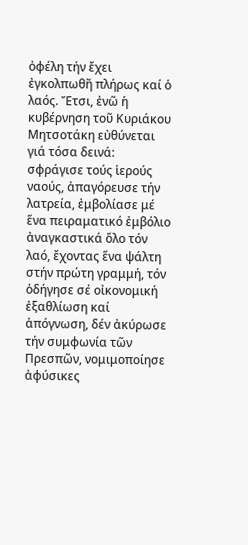ὀφέλη τήν ἔχει ἐγκολπωθῆ πλήρως καί ὁ λαός. Ἔτσι, ἐνῶ ἡ κυβέρνηση τοῦ Κυριάκου Μητσοτάκη εὐθύνεται γιά τόσα δεινά: σφράγισε τούς ἱερούς ναούς, ἀπαγόρευσε τήν λατρεία, ἐμβολίασε μέ ἕνα πειραματικό ἐμβόλιο ἀναγκαστικά ὅλο τόν λαό, ἔχοντας ἕνα ψάλτη στήν πρώτη γραμμή, τόν ὁδήγησε σέ οἰκονομική ἐξαθλίωση καί ἀπόγνωση, δέν ἀκύρωσε τήν συμφωνία τῶν Πρεσπῶν, νομιμοποίησε ἀφύσικες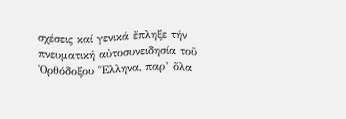σχέσεις καί γενικά ἔπληξε τήν πνευματική αὐτοσυνειδησία τοῦ Ὀρθόδοξου Ἕλληνα, παρ’ ὅλα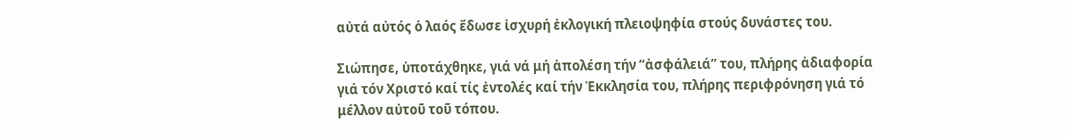αὐτά αὐτός ὁ λαός ἔδωσε ἰσχυρή ἐκλογική πλειοψηφία στούς δυνάστες του.

Σιώπησε, ὑποτάχθηκε, γιά νά μή ἀπολέση τήν “ἀσφάλειά” του, πλήρης ἀδιαφορία γιά τόν Χριστό καί τίς ἐντολές καί τήν Ἐκκλησία του, πλήρης περιφρόνηση γιά τό μέλλον αὐτοῦ τοῦ τόπου.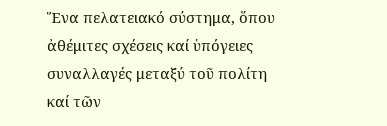Ἕνα πελατειακό σύστημα, ὅπου ἀθέμιτες σχέσεις καί ὑπόγειες συναλλαγές μεταξύ τοῦ πολίτη καί τῶν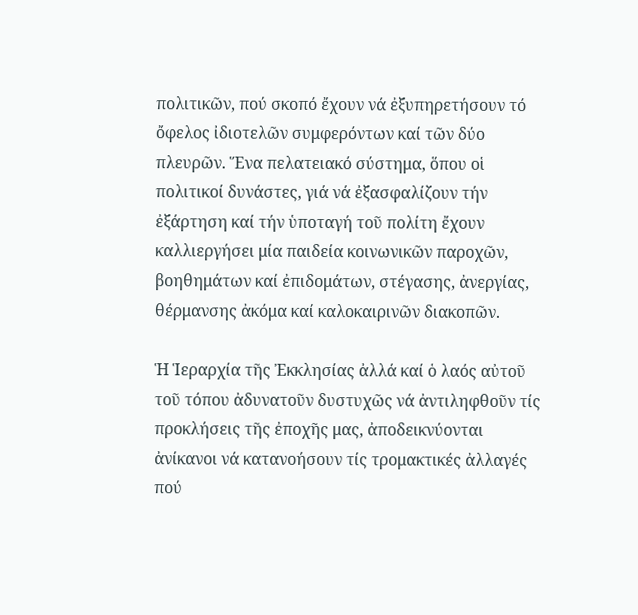πολιτικῶν, πού σκοπό ἔχουν νά ἐξυπηρετήσουν τό ὄφελος ἰδιοτελῶν συμφερόντων καί τῶν δύο πλευρῶν. Ἕνα πελατειακό σύστημα, ὅπου οἱ πολιτικοί δυνάστες, γιά νά ἐξασφαλίζουν τήν ἐξάρτηση καί τήν ὑποταγή τοῦ πολίτη ἔχουν καλλιεργήσει μία παιδεία κοινωνικῶν παροχῶν, βοηθημάτων καί ἐπιδομάτων, στέγασης, ἀνεργίας, θέρμανσης ἀκόμα καί καλοκαιρινῶν διακοπῶν.

Ἡ Ἱεραρχία τῆς Ἐκκλησίας ἀλλά καί ὁ λαός αὐτοῦ τοῦ τόπου ἀδυνατοῦν δυστυχῶς νά ἀντιληφθοῦν τίς προκλήσεις τῆς ἐποχῆς μας, ἀποδεικνύονται ἀνίκανοι νά κατανοήσουν τίς τρομακτικές ἀλλαγές πού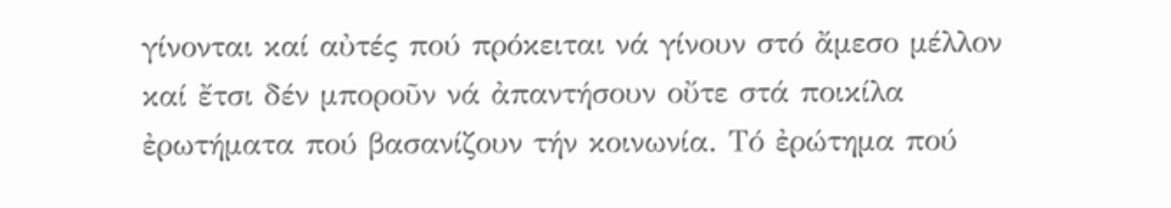γίνονται καί αὐτές πού πρόκειται νά γίνουν στό ἄμεσο μέλλον καί ἔτσι δέν μποροῦν νά ἀπαντήσουν οὔτε στά ποικίλα ἐρωτήματα πού βασανίζουν τήν κοινωνία. Τό ἐρώτημα πού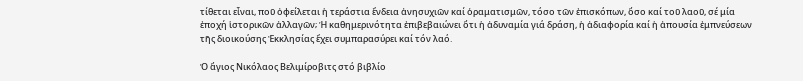τίθεται εἶναι, ποῦ ὀφείλεται ἡ τεράστια ἔνδεια ἀνησυχιῶν καί ὁραματισμῶν, τόσο τῶν ἐπισκόπων, ὅσο καί τοῦ λαοῦ, σέ μία ἐποχή ἱστορικῶν ἀλλαγῶν; Ἡ καθημερινότητα ἐπιβεβαιώνει ὅτι ἡ ἀδυναμία γιά δράση, ἡ ἀδιαφορία καί ἡ ἀπουσία ἐμπνεύσεων τῆς διοικούσης Ἐκκλησίας ἔχει συμπαρασύρει καί τόν λαό.

Ὁ ἅγιος Νικόλαος Βελιμίροβιτς στό βιβλίο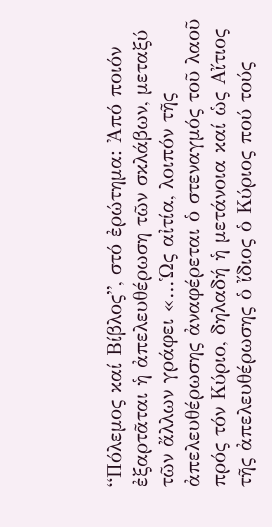“Πόλεμος καί Βίβλος”, στό ἐρώτημα: Ἀπό ποιόν ἐξαρτᾶται ἡ ἀπελευθέρωση τῶν σκλάβων, μεταξύ τῶν ἄλλων γράφει «…Ὡς αἰτία, λοιπόν τῆς ἀπελευθέρωσης ἀναφέρεται ὁ στεναγμός τοῦ λαοῦ πρός τόν Κύριο, δηλαδή ἡ μετάνοια καί ὡς Αἴτιος τῆς ἀπελευθέρωσης ὁ ἴδιος ὁ Κύριος πού τούς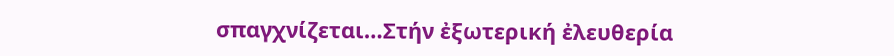σπαγχνίζεται…Στήν ἐξωτερική ἐλευθερία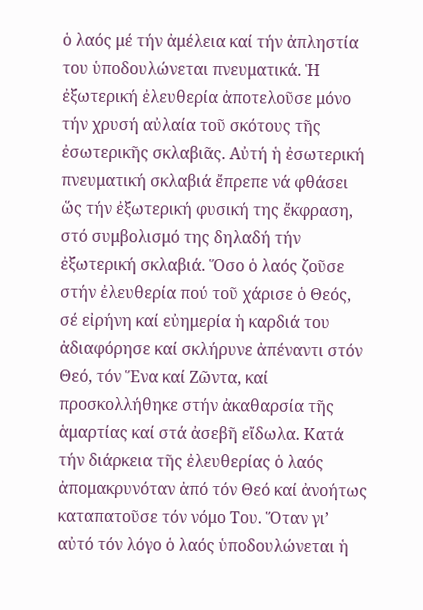ὁ λαός μέ τήν ἀμέλεια καί τήν ἀπληστία του ὑποδουλώνεται πνευματικά. Ἡ ἐξωτερική ἐλευθερία ἀποτελοῦσε μόνο τήν χρυσή αὐλαία τοῦ σκότους τῆς ἐσωτερικῆς σκλαβιᾶς. Αὐτή ἡ ἐσωτερική πνευματική σκλαβιά ἔπρεπε νά φθάσει ὥς τήν ἐξωτερική φυσική της ἔκφραση, στό συμβολισμό της δηλαδή τήν ἐξωτερική σκλαβιά. Ὅσο ὁ λαός ζοῦσε στήν ἐλευθερία πού τοῦ χάρισε ὁ Θεός, σέ εἰρήνη καί εὐημερία ἡ καρδιά του ἀδιαφόρησε καί σκλήρυνε ἀπέναντι στόν Θεό, τόν Ἕνα καί Ζῶντα, καί προσκολλήθηκε στήν ἀκαθαρσία τῆς ἁμαρτίας καί στά ἀσεβῆ εἴδωλα. Κατά τήν διάρκεια τῆς ἐλευθερίας ὁ λαός ἀπομακρυνόταν ἀπό τόν Θεό καί ἀνοήτως καταπατοῦσε τόν νόμο Του. Ὅταν γι’ αὐτό τόν λόγο ὁ λαός ὑποδουλώνεται ἡ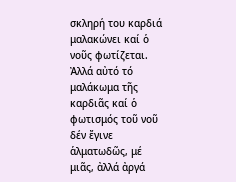σκληρή του καρδιά μαλακώνει καί ὁ νοῦς φωτίζεται. Ἀλλά αὐτό τό μαλάκωμα τῆς καρδιᾶς καί ὁ φωτισμός τοῦ νοῦ δέν ἔγινε ἁλματωδῶς, μέ μιᾶς, ἀλλά ἀργά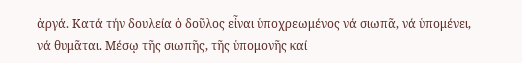ἀργά. Κατά τήν δουλεία ὁ δοῦλος εἶναι ὑποχρεωμένος νά σιωπᾶ, νά ὑπομένει, νά θυμᾶται. Μέσῳ τῆς σιωπῆς, τῆς ὑπομονῆς καί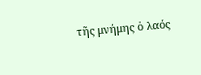τῆς μνήμης ὁ λαός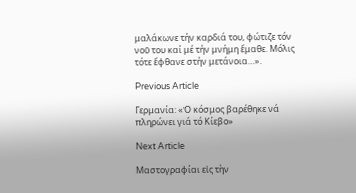μαλάκωνε τήν καρδιά του, φώτιζε τόν νοῦ του καί μέ τήν μνήμη ἔμαθε. Μόλις τότε ἔφθανε στήν μετάνοια…».

Previous Article

Γερμανία: «Ὁ κόσμος βαρέθηκε νά πληρώνει γιά τό Κίεβο»

Next Article

Μαστογραφίαι εἰς τὴν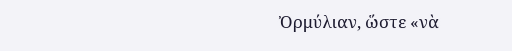Ὀρμύλιαν, ὥστε «νὰ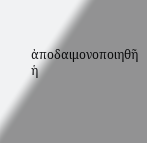ἀποδαιμονοποιηθῆ ἡ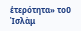ἑτερότητα» τοῦ Ἰσλὰμ